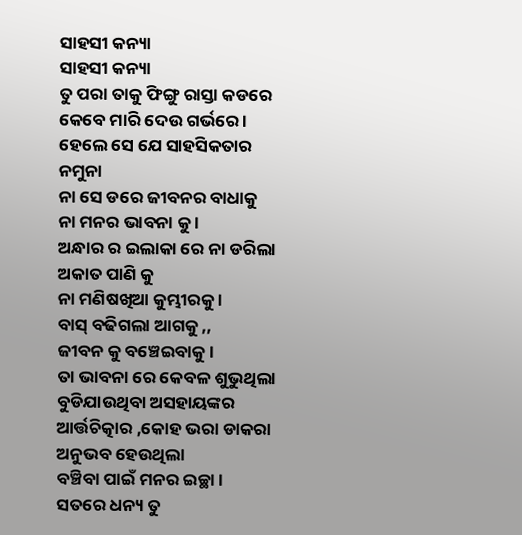ସାହସୀ କନ୍ୟା
ସାହସୀ କନ୍ୟା
ତୁ ପରା ତାକୁ ଫିଙ୍ଗୁ ରାସ୍ତା କଡରେ
କେବେ ମାରି ଦେଉ ଗର୍ଭରେ ।
ହେଲେ ସେ ଯେ ସାହସିକତାର ନମୁନା
ନା ସେ ଡରେ ଜୀବନର ବାଧାକୁ
ନା ମନର ଭାବନା କୁ ।
ଅନ୍ଧାର ର ଇଲାକା ରେ ନା ଡରିଲା ଅକାତ ପାଣି କୁ
ନା ମଣିଷଖିଆ କୁମ୍ଭୀରକୁ ।
ବାସ୍ ବଢିଗଲା ଆଗକୁ ,,
ଜୀବନ କୁ ବଞ୍ଚେଇବାକୁ ।
ତା ଭାବନା ରେ କେବଳ ଶୁଭୁଥିଲା
ବୁଡିଯାଉଥିବା ଅସହାୟଙ୍କର
ଆର୍ତ୍ତଚିତ୍କାର ,କୋହ ଭରା ଡାକରା
ଅନୁଭବ ହେଉଥିଲା
ବଞ୍ଚିବା ପାଇଁ ମନର ଇଚ୍ଛା ।
ସତରେ ଧନ୍ୟ ତୁ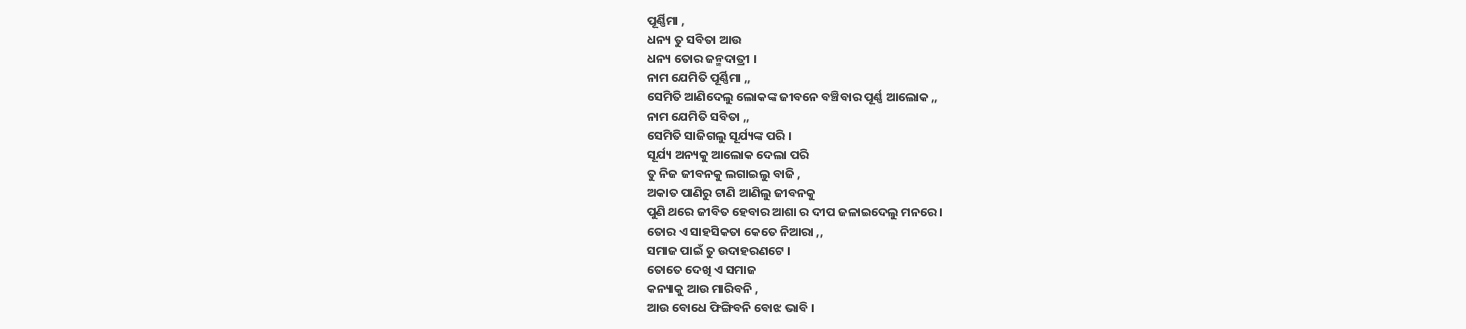ପୂର୍ଣ୍ଣିମା ,
ଧନ୍ୟ ତୁ ସବିତା ଆଉ
ଧନ୍ୟ ତୋର ଜନ୍ମଦାତ୍ରୀ ।
ନାମ ଯେମିତି ପୂର୍ଣ୍ଣିମା ,,
ସେମିତି ଆଣିଦେଲୁ ଲୋକଙ୍କ ଜୀବନେ ବଞ୍ଚିବାର ପୂର୍ଣ୍ଣ ଆଲୋକ ,,
ନାମ ଯେମିତି ସବିତା ,,
ସେମିତି ସାଜିଗଲୁ ସୂର୍ଯ୍ୟଙ୍କ ପରି ।
ସୂର୍ଯ୍ୟ ଅନ୍ୟକୁ ଆଲୋକ ଦେଲା ପରି
ତୁ ନିଜ ଜୀବନକୁ ଲଗାଇଲୁ ବାଜି ,
ଅକାତ ପାଣିରୁ ଟାଣି ଆଣିଲୁ ଜୀବନକୁ
ପୁଣି ଥରେ ଜୀବିତ ହେବାର ଆଶା ର ଦୀପ ଜଳାଇଦେଲୁ ମନରେ ।
ତୋର ଏ ସାହସିକତା କେତେ ନିଆରା ,,
ସମାଜ ପାଇଁ ତୁ ଉଦାହରଣଟେ ।
ତୋତେ ଦେଖି ଏ ସମାଜ
କନ୍ୟାକୁ ଆଉ ମାରିବନି ,
ଆଉ ବୋଧେ ଫିଙ୍ଗିବନି ବୋଝ ଭାବି ।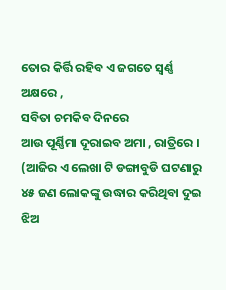ତୋର କିର୍ତ୍ତି ରହିବ ଏ ଜଗତେ ସ୍ବର୍ଣ୍ଣ ଅକ୍ଷରେ ,
ସବିତା ଚମକିବ ଦିନରେ
ଆଉ ପୂର୍ଣ୍ଣିମା ଦୂରାଇବ ଅମା , ରାତ୍ରିରେ ।
(ଆଜିର ଏ ଲେଖା ଟି ଡଙ୍ଗାବୁଡି ଘଟଣାରୁ ୪୫ ଜଣ ଲୋକଙ୍କୁ ଉଦ୍ଧାର କରିଥିବା ଦୁଇ ଝିଅ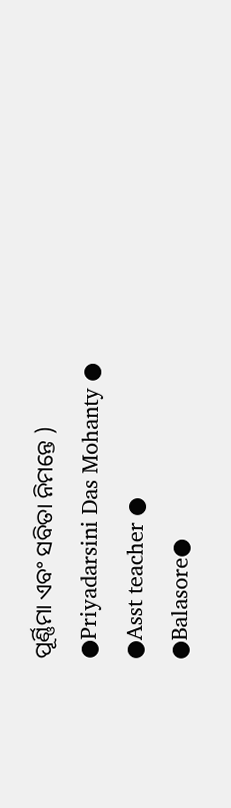ପୂର୍ଣ୍ଣିମା ଏବଂ ସବିତା ନିମନ୍ତେ )
●Priyadarsini Das Mohanty ●
●Asst teacher ●
●Balasore●